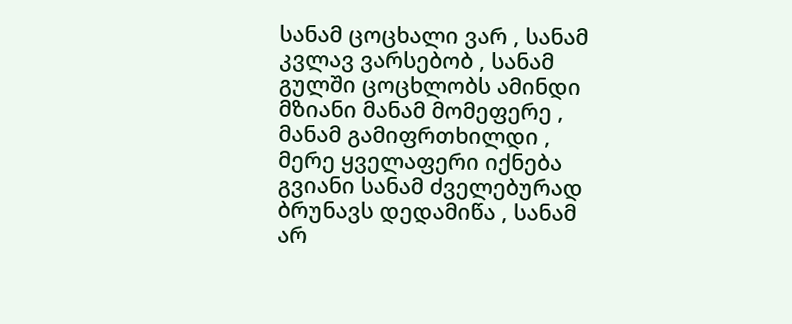სანამ ცოცხალი ვარ , სანამ კვლავ ვარსებობ , სანამ გულში ცოცხლობს ამინდი მზიანი მანამ მომეფერე , მანამ გამიფრთხილდი , მერე ყველაფერი იქნება გვიანი სანამ ძველებურად ბრუნავს დედამიწა , სანამ არ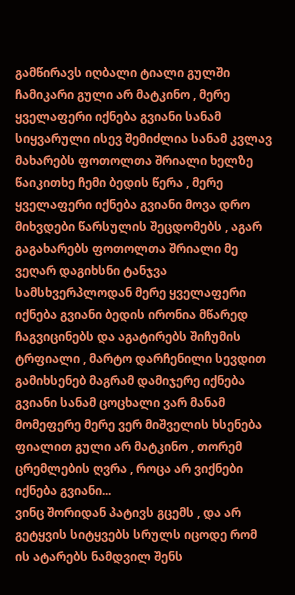გამწირავს იღბალი ტიალი გულში ჩამიკარი გული არ მატკინო , მერე ყველაფერი იქნება გვიანი სანამ სიყვარული ისევ შემიძლია სანამ კვლავ მახარებს ფოთოლთა შრიალი ხელზე წაიკითხე ჩემი ბედის წერა , მერე ყველაფერი იქნება გვიანი მოვა დრო მიხვდები წარსულის შეცდომებს , აგარ გაგახარებს ფოთოლთა შრიალი მე ვეღარ დაგიხსნი ტანჯვა სამსხვერპლოდან მერე ყველაფერი იქნება გვიანი ბედის ირონია მწარედ ჩაგვიცინებს და აგატირებს შიჩუმის ტრფიალი , მარტო დარჩენილი სევდით გამიხსენებ მაგრამ დამიჯერე იქნება გვიანი სანამ ცოცხალი ვარ მანამ მომეფერე მერე ვერ მიშველის ხსენება ფიალით გული არ მატკინო , თორემ ცრემლების ღვრა , როცა არ ვიქნები იქნება გვიანი...
ვინც შორიდან პატივს გცემს , და არ გეტყვის სიტყვებს სრულს იცოდე რომ ის ატარებს ნამდვილ შენს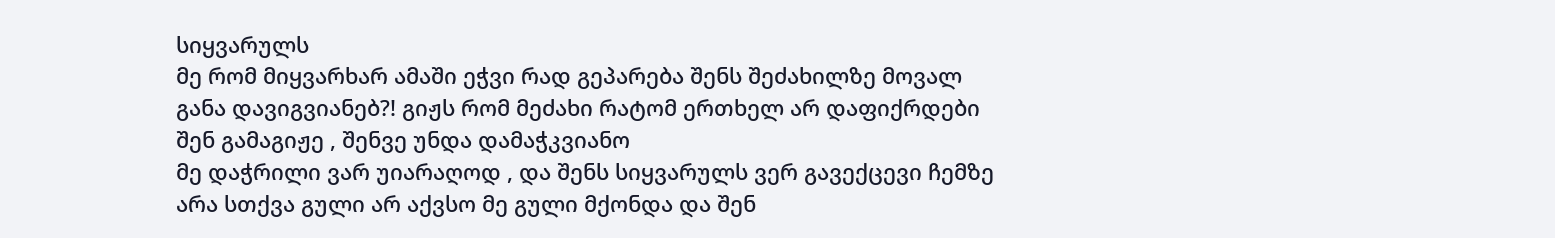სიყვარულს
მე რომ მიყვარხარ ამაში ეჭვი რად გეპარება შენს შეძახილზე მოვალ განა დავიგვიანებ?! გიჟს რომ მეძახი რატომ ერთხელ არ დაფიქრდები შენ გამაგიჟე , შენვე უნდა დამაჭკვიანო
მე დაჭრილი ვარ უიარაღოდ , და შენს სიყვარულს ვერ გავექცევი ჩემზე არა სთქვა გული არ აქვსო მე გული მქონდა და შენ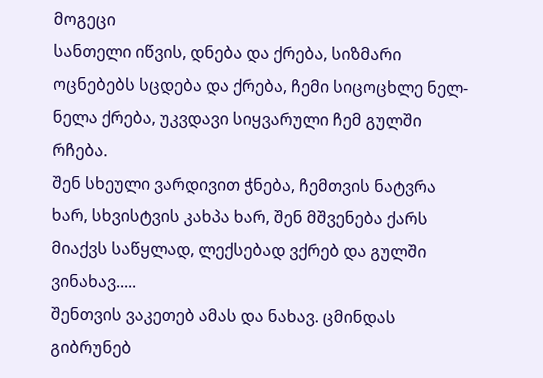მოგეცი
სანთელი იწვის, დნება და ქრება, სიზმარი ოცნებებს სცდება და ქრება, ჩემი სიცოცხლე ნელ-ნელა ქრება, უკვდავი სიყვარული ჩემ გულში რჩება.
შენ სხეული ვარდივით ჭნება, ჩემთვის ნატვრა ხარ, სხვისტვის კახპა ხარ, შენ მშვენება ქარს მიაქვს საწყლად, ლექსებად ვქრებ და გულში ვინახავ.....
შენთვის ვაკეთებ ამას და ნახავ. ცმინდას გიბრუნებ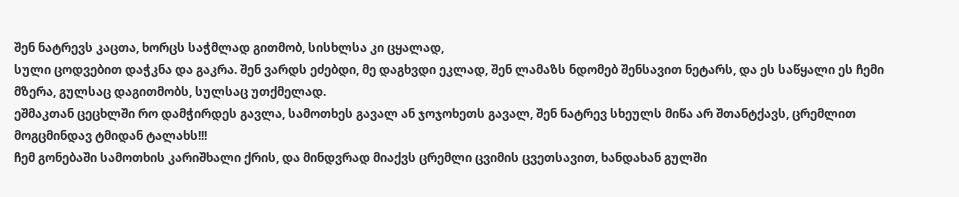შენ ნატრევს კაცთა, ხორცს საჭმლად გითმობ, სისხლსა კი ცყალად,
სული ცოდვებით დაჭკნა და გაკრა. შენ ვარდს ეძებდი, მე დაგხვდი ეკლად, შენ ლამაზს ნდომებ შენსავით ნეტარს, და ეს საწყალი ეს ჩემი მზერა, გულსაც დაგითმობს, სულსაც უთქმელად.
ეშმაკთან ცეცხლში რო დამჭირდეს გავლა, სამოთხეს გავალ ან ჯოჯოხეთს გავალ, შენ ნატრევ სხეულს მიწა არ შთანტქავს, ცრემლით მოგცმინდავ ტმიდან ტალახს!!!
ჩემ გონებაში სამოთხის კარიშხალი ქრის, და მინდვრად მიაქვს ცრემლი ცვიმის ცვეთსავით, ხანდახან გულში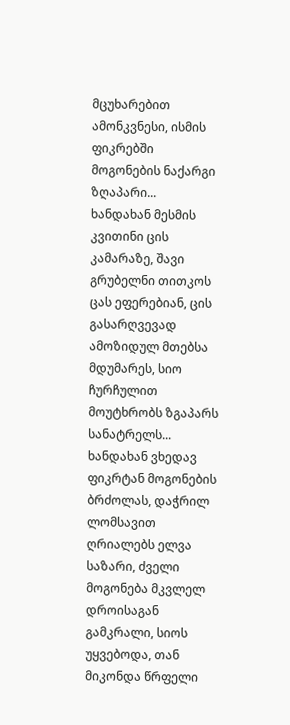მცუხარებით ამონკვნესი, ისმის ფიკრებში მოგონების ნაქარგი ზღაპარი...
ხანდახან მესმის კვითინი ცის კამარაზე, შავი გრუბელნი თითკოს ცას ეფერებიან, ცის გასარღვევად ამოზიდულ მთებსა მდუმარეს, სიო ჩურჩულით მოუტხრობს ზგაპარს სანატრელს...
ხანდახან ვხედავ ფიკრტან მოგონების ბრძოლას, დაჭრილ ლომსავით ღრიალებს ელვა საზარი, ძველი მოგონება მკვლელ დროისაგან გამკრალი, სიოს უყვებოდა, თან მიკონდა წრფელი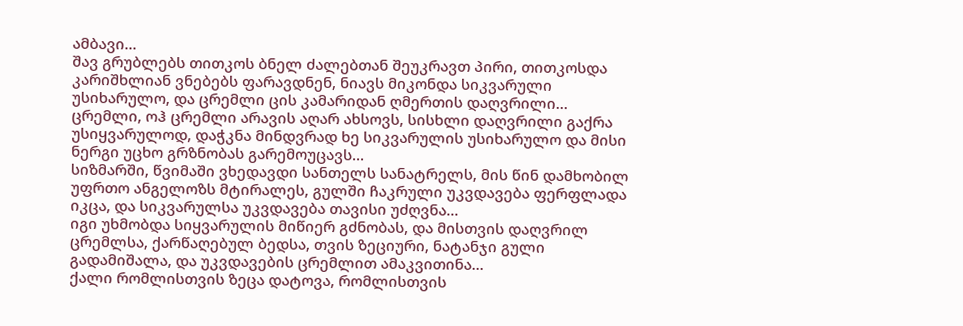ამბავი...
შავ გრუბლებს თითკოს ბნელ ძალებთან შეუკრავთ პირი, თითკოსდა კარიშხლიან ვნებებს ფარავდნენ, ნიავს მიკონდა სიკვარული უსიხარულო, და ცრემლი ცის კამარიდან ღმერთის დაღვრილი...
ცრემლი, ოჰ ცრემლი არავის აღარ ახსოვს, სისხლი დაღვრილი გაქრა უსიყვარულოდ, დაჭკნა მინდვრად ხე სიკვარულის უსიხარულო და მისი ნერგი უცხო გრზნობას გარემოუცავს...
სიზმარში, წვიმაში ვხედავდი სანთელს სანატრელს, მის წინ დამხობილ უფრთო ანგელოზს მტირალეს, გულში ჩაკრული უკვდავება ფერფლადა იკცა, და სიკვარულსა უკვდავება თავისი უძღვნა...
იგი უხმობდა სიყვარულის მიწიერ გძნობას, და მისთვის დაღვრილ ცრემლსა, ქარწაღებულ ბედსა, თვის ზეციური, ნატანჯი გული გადამიშალა, და უკვდავების ცრემლით ამაკვითინა...
ქალი რომლისთვის ზეცა დატოვა, რომლისთვის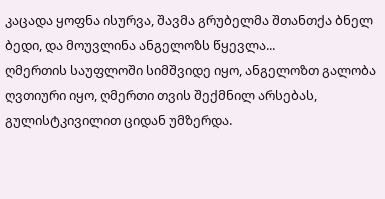კაცადა ყოფნა ისურვა, შავმა გრუბელმა შთანთქა ბნელ ბედი, და მოუვლინა ანგელოზს წყევლა...
ღმერთის საუფლოში სიმშვიდე იყო, ანგელოზთ გალობა ღვთიური იყო, ღმერთი თვის შექმნილ არსებას, გულისტკივილით ციდან უმზერდა.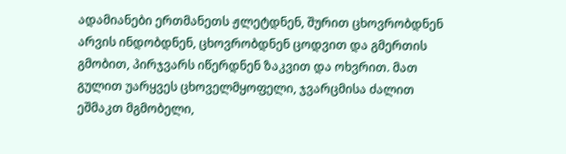ადამიანები ერთმანეთს ჟლეტდნენ, შურით ცხოვრობდნენ არვის ინდობდნენ, ცხოვრობდნენ ცოდვით და გმერთის გმობით, პირჯვარს იწერდნენ ზაკვით და ოხვრით. მათ გულით უარყვეს ცხოველმყოფელი, ჯვარცმისა ძალით ეშმაკთ მგმობელი,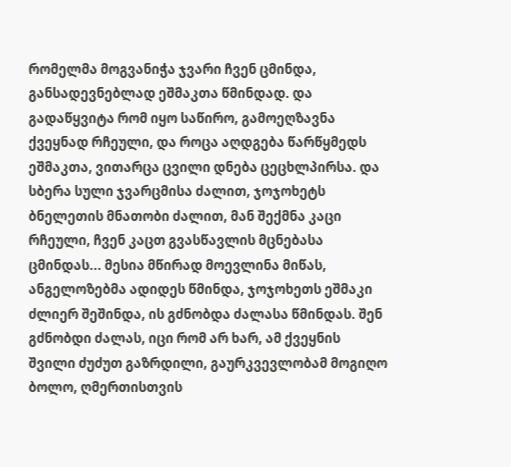რომელმა მოგვანიჭა ჯვარი ჩვენ ცმინდა, განსადევნებლად ეშმაკთა წმინდად. და გადაწყვიტა რომ იყო საწირო, გამოეღზავნა ქვეყნად რჩეული, და როცა აღდგება წარწყმედს ეშმაკთა, ვითარცა ცვილი დნება ცეცხლპირსა. და სბერა სული ჯვარცმისა ძალით, ჯოჯოხეტს ბნელეთის მნათობი ძალით, მან შექმნა კაცი რჩეული, ჩვენ კაცთ გვასწავლის მცნებასა ცმინდას... მესია მწირად მოევლინა მიწას, ანგელოზებმა ადიდეს წმინდა, ჯოჯოხეთს ეშმაკი ძლიერ შეშინდა, ის გძნობდა ძალასა წმინდას. შენ გძნობდი ძალას, იცი რომ არ ხარ, ამ ქვეყნის შვილი ძუძუთ გაზრდილი, გაურკვევლობამ მოგიღო ბოლო, ღმერთისთვის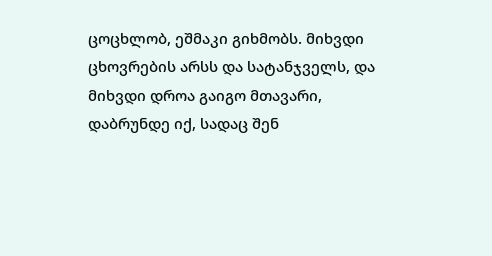ცოცხლობ, ეშმაკი გიხმობს. მიხვდი ცხოვრების არსს და სატანჯველს, და მიხვდი დროა გაიგო მთავარი, დაბრუნდე იქ, სადაც შენ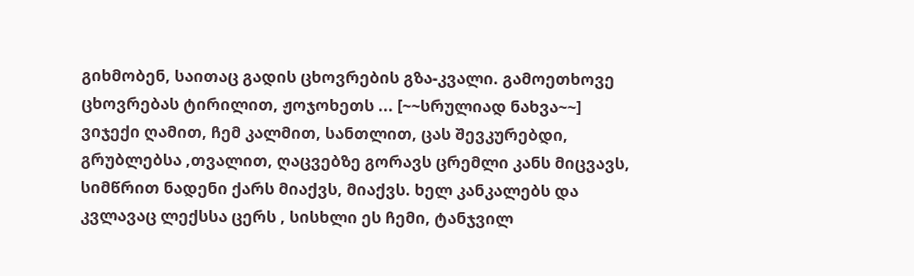გიხმობენ, საითაც გადის ცხოვრების გზა-კვალი. გამოეთხოვე ცხოვრებას ტირილით, ჟოჯოხეთს ... [~~სრულიად ნახვა~~]
ვიჯექი ღამით, ჩემ კალმით, სანთლით, ცას შევკურებდი, გრუბლებსა ,თვალით, ღაცვებზე გორავს ცრემლი კანს მიცვავს, სიმწრით ნადენი ქარს მიაქვს, მიაქვს. ხელ კანკალებს და კვლავაც ლექსსა ცერს , სისხლი ეს ჩემი, ტანჯვილ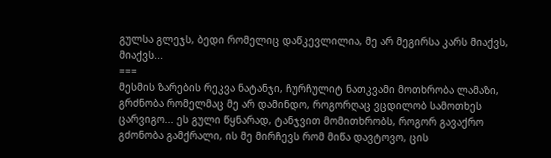გულსა გლეჯს, ბედი რომელიც დაწკევლილია, მე არ მეგირსა კარს მიაქვს, მიაქვს...
===
მესმის ზარების რეკვა ნატანჯი, ჩურჩულიტ ნათკვამი მოთხრობა ლამაზი, გრძნობა რომელმაც მე არ დამინდო, როგორღაც ვცდილობ სამოთხეს ცარვიგო... ეს გული წყნარად, ტანჯვით მომითხრობს, როგორ გავაქრო გძონობა გამქრალი, ის მე მირჩევს რომ მიწა დავტოვო, ცის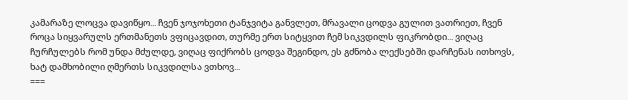კამარაზე ლოცვა დავიწყო... ჩვენ ჯოჯოხეთი ტანჯვიტა განვლეთ, მრავალი ცოდვა გულით ვათრიეთ, ჩვენ როცა სიყვარულს ერთმანეთს ვფიცავდით, თურმე ერთ სიტყვით ჩემ სიკვდილს ფიკრობდი... ვიღაც ჩურჩულებს რომ უნდა მძულდე, ვიღაც ფიქრობს ცოდვა შეგინდო, ეს გძნობა ლექსებში დარჩენას ითხოვს, ხატ დამხობილი ღმერთს სიკვდილსა ვთხოვ...
===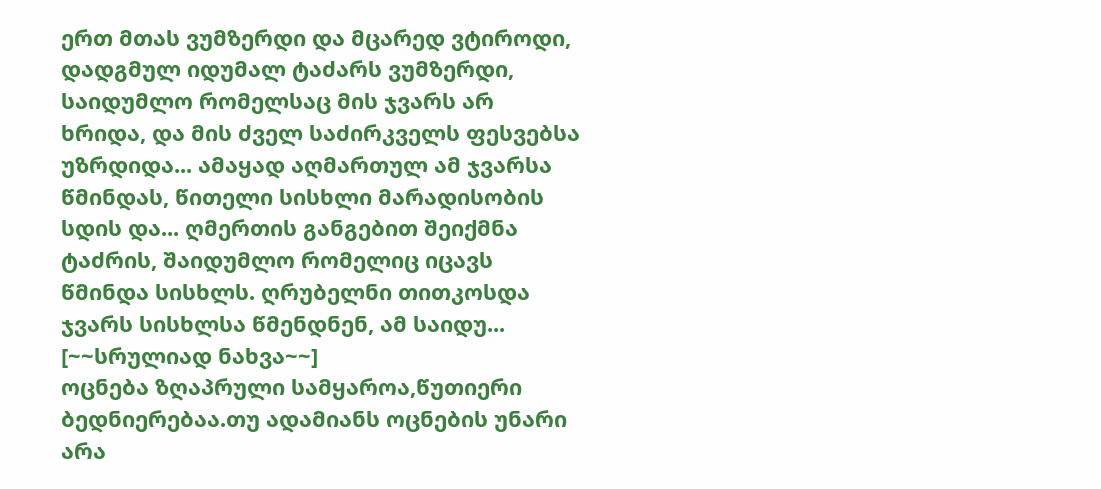ერთ მთას ვუმზერდი და მცარედ ვტიროდი, დადგმულ იდუმალ ტაძარს ვუმზერდი, საიდუმლო რომელსაც მის ჯვარს არ ხრიდა, და მის ძველ საძირკველს ფესვებსა უზრდიდა... ამაყად აღმართულ ამ ჯვარსა წმინდას, წითელი სისხლი მარადისობის სდის და... ღმერთის განგებით შეიქმნა ტაძრის, შაიდუმლო რომელიც იცავს წმინდა სისხლს. ღრუბელნი თითკოსდა ჯვარს სისხლსა წმენდნენ, ამ საიდუ... [~~სრულიად ნახვა~~]
ოცნება ზღაპრული სამყაროა,წუთიერი ბედნიერებაა.თუ ადამიანს ოცნების უნარი არა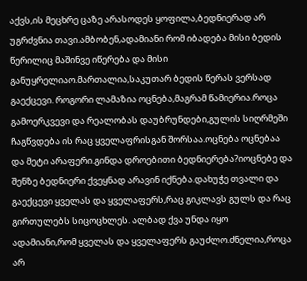აქვს,ის მეცხრე ცაზე არასოდეს ყოფილა,ბედნიერად არ უგრძვნია თავი.ამბობენ,ადამიანი რომ იბადება მისი ბედის წერილიც მაშინვე იწერება და მისი განუყრელიაო.მართალია,საკუთარ ბედის წერას ვერსად გაექცევი. როგორი ლამაზია ოცნება,მაგრამ წამიერია.როცა გამოერკვევი და რეალობას დაუბრუნდები,გულის სიღრმეში ჩაგწვდება ის რაც ყველაფრისგან შორსაა.ოცნება ოცნებაა და მეტი არაფერი.გინდა დროებითი ბედნიერება?იოცნებე და შენზე ბედნიერი ქვეყნად არავინ იქნება.დახუჭე თვალი და გაექცევი ყველას და ყველაფერს,რაც გიკლავს გულს და რაც გირთულებს სიცოცხლეს. ალბად ქვა უნდა იყო ადამიანი,რომ ყველას და ყველაფერს გაუძლო.ძნელია,როცა არ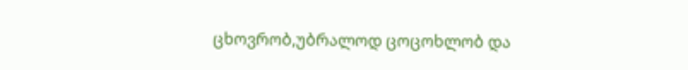ცხოვრობ,უბრალოდ ცოცოხლობ და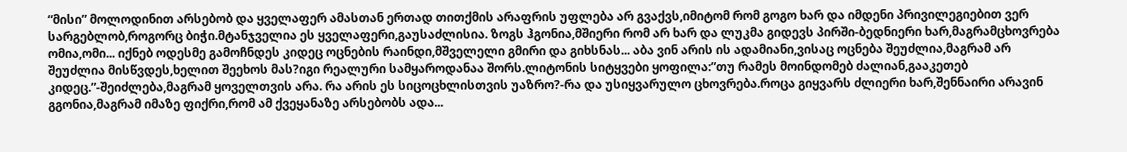“მისი” მოლოდინით არსებობ და ყველაფერ ამასთან ერთად თითქმის არაფრის უფლება არ გვაქვს,იმიტომ რომ გოგო ხარ და იმდენი პრივილეგიებით ვერ სარგებლობ,როგორც ბიჭი.მტანჯველია ეს ყველაფერი,გაუსაძლისია. ზოგს ჰგონია,მშიერი რომ არ ხარ და ლუკმა გიდევს პირში-ბედნიერი ხარ,მაგრამცხოვრება ომია,ომი... იქნებ ოდესმე გამოჩნდეს კიდეც ოცნების რაინდი,მშველელი გმირი და გიხსნას... აბა ვინ არის ის ადამიანი,ვისაც ოცნება შეუძლია,მაგრამ არ შეუძლია მისწვდეს,ხელით შეეხოს მას?იგი რეალური სამყაროდანაა შორს.ლიტონის სიტყვები ყოფილა:”თუ რამეს მოინდომებ ძალიან,გააკეთებ კიდეც.”-შეიძლება,მაგრამ ყოველთვის არა. რა არის ეს სიცოცხლისთვის უაზრო?-რა და უსიყვარულო ცხოვრება.როცა გიყვარს ძლიერი ხარ,შენნაირი არავინ გგონია,მაგრამ იმაზე ფიქრი,რომ ამ ქვეყანაზე არსებობს ადა...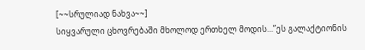[~~სრულიად ნახვა~~]
სიყვარული ცხოვრებაში მხოლოდ ერთხელ მოდის...”ეს გალაქტიონის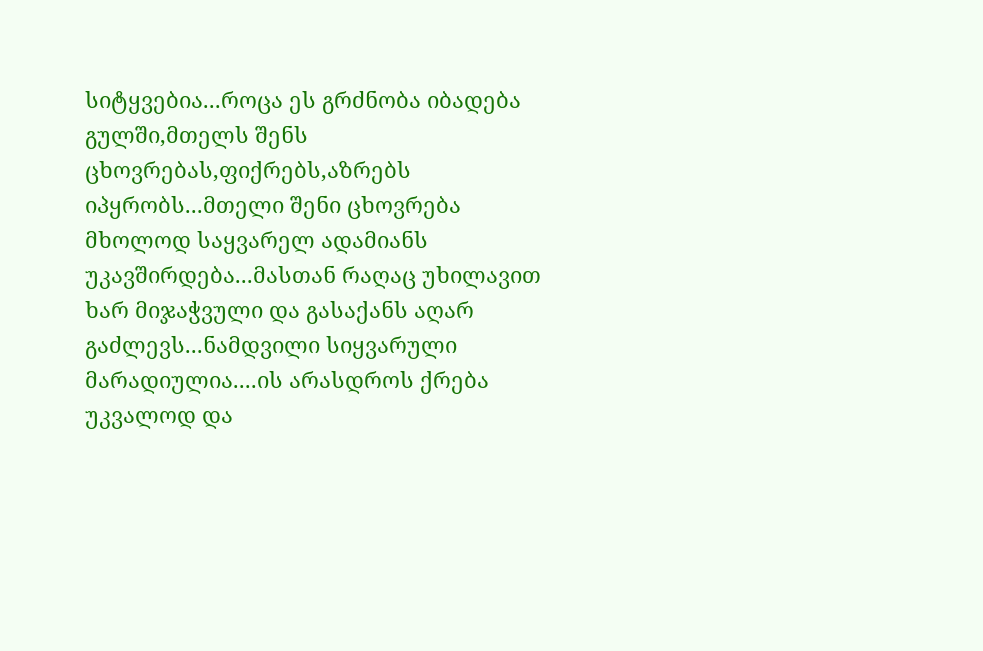სიტყვებია...როცა ეს გრძნობა იბადება გულში,მთელს შენს ცხოვრებას,ფიქრებს,აზრებს იპყრობს...მთელი შენი ცხოვრება მხოლოდ საყვარელ ადამიანს უკავშირდება...მასთან რაღაც უხილავით ხარ მიჯაჭვული და გასაქანს აღარ გაძლევს...ნამდვილი სიყვარული მარადიულია....ის არასდროს ქრება უკვალოდ და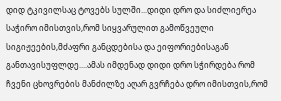დიდ ტკივილსაც ტოვებს სულში...დიდი დრო და სიძლიერეა საჭირო იმისთვის,რომ სიყვარულით გამოწვეული სიგიჟეების,მძაფრი განცდებისა და ეიფორიებისაგან განთავისუფლდე....ამას იმდენად დიდი დრო სჭირდება რომ ჩვენი ცხოვრების მანძილზე აღარ გვრჩება დრო იმისთვის,რომ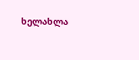ხელახლა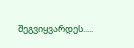შეგვიყვარდეს.....